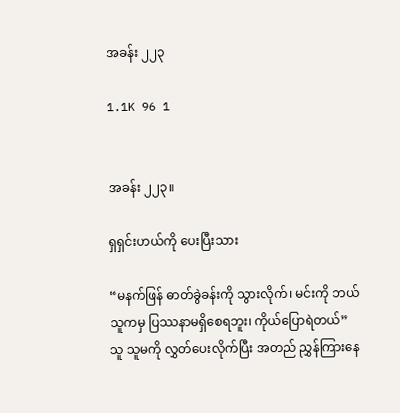အခန်း ၂၂၃

1.1K 96 1


အခန်း ၂၂၃။

ရှရှင်းဟယ်ကို ပေးပြီးသား

“မနက်ဖြန် ဓာတ်ခွဲခန်းကို သွားလိုက်၊ မင်းကို ဘယ်သူကမှ ပြဿနာမရှိစေရဘူး၊ ကိုယ်ပြောရဲတယ်” သူ သူမကို လွှတ်ပေးလိုက်ပြီး အတည် ညွှန်ကြားနေ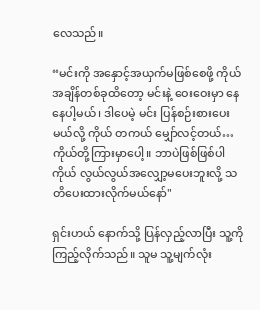လေသည်။

“မင်းကို အနှောင့်အယှက်မဖြစ်စေဖို့ ကိုယ် အချိန်တစ်ခုထိတော့ မင်းနဲ့ ဝေးဝေးမှာ နေနေပါ့မယ်၊ ဒါပေမဲ့ မင်း ပြန်စဉ်းစားပေးမယ်လို့ ကိုယ် တကယ် မျှော်လင့်တယ်…ကိုယ်တို့ကြားမှာပေါ့။ ဘာပဲဖြစ်ဖြစ်ပါ ကိုယ် လွယ်လွယ်အလျှော့မပေးဘူးလို့ သတိပေးထားလိုက်မယ်နော်"

ရှင်းဟယ် နောက်သို့ ပြန်လှည့်လာပြီး သူ့ကို ကြည့်လိုက်သည်။ သူမ သူ့မျက်လုံး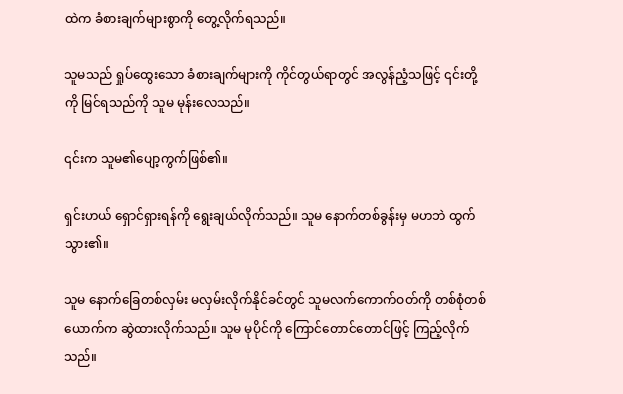ထဲက ခံစားချက်များစွာကို တွေ့လိုက်ရသည်။

သူမသည် ရှုပ်ထွေးသော ခံစားချက်များကို ကိုင်တွယ်ရာတွင် အလွန်ညံ့သဖြင့် ၎င်းတို့ကို မြင်ရသည်ကို သူမ မုန်းလေသည်။

၎င်းက သူမ၏ပျော့ကွက်ဖြစ်၏။

ရှင်းဟယ် ရှောင်ရှားရန်ကို ရွေးချယ်လိုက်သည်။ သူမ နောက်တစ်ခွန်းမှ မဟဘဲ ထွက်သွား၏။

သူမ နောက်ခြေတစ်လှမ်း မလှမ်းလိုက်နိုင်ခင်တွင် သူမလက်ကောက်ဝတ်ကို တစ်စုံတစ်ယောက်က ဆွဲထားလိုက်သည်။ သူမ မုပိုင်ကို ကြောင်တောင်တောင်ဖြင့် ကြည့်လိုက်သည်။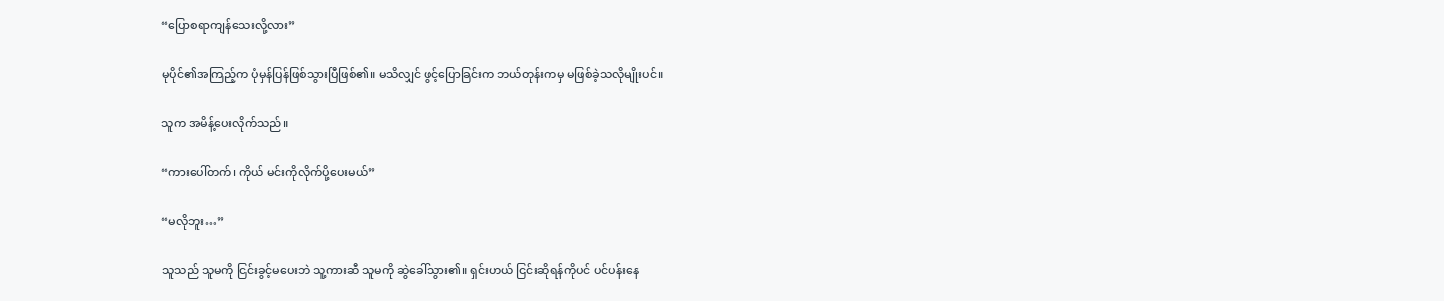“ပြောစရာကျန်သေးလို့လား”

မုပိုင်၏အကြည့်က ပုံမှန်ပြန်ဖြစ်သွားပြီဖြစ်၏။ မသိလျှင် ဖွင့်ပြောခြင်းက ဘယ်တုန်းကမှ မဖြစ်ခဲ့သလိုမျိုးပင်။

သူက အမိန့်ပေးလိုက်သည်။

“ကားပေါ်တက်၊ ကိုယ် မင်းကိုလိုက်ပို့ပေးမယ်”

“မလိုဘူး…”

သူသည် သူမကို ငြင်းခွင့်မပေးဘဲ သူ့ကားဆီ သူမကို ဆွဲခေါ်သွား၏။ ရှင်းဟယ် ငြင်းဆိုရန်ကိုပင် ပင်ပန်းနေ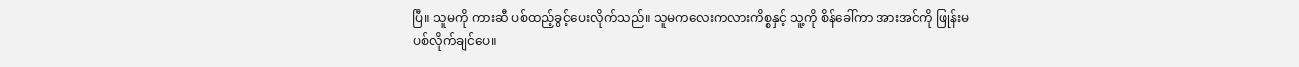ပြီ။ သူမကို ကားဆီ ပစ်ထည့်ခွင့်ပေးလိုက်သည်။ သူမကလေးကလားကိစ္စနှင့် သူ့ကို စိန်ခေါ်ကာ အားအင်ကို ဖြုန်းမပစ်လိုက်ချင်ပေ။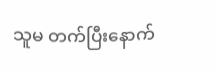သူမ တက်ပြီးနောက်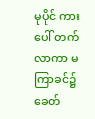မုပိုင် ကားပေါ် တက်လာကာ မကြာခင်၌ ခေတ်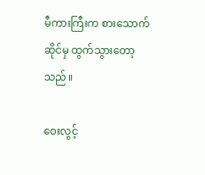မီကားကြီးက စားသောက်ဆိုင်မှ ထွက်သွားတော့သည်။

ဝေးလွင့်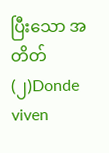ပြီးသော အတိတ် (၂)Donde viven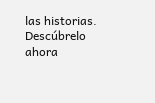las historias. Descúbrelo ahora